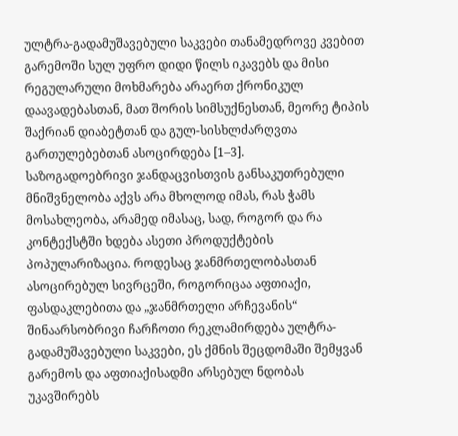ულტრა-გადამუშავებული საკვები თანამედროვე კვებით გარემოში სულ უფრო დიდი წილს იკავებს და მისი რეგულარული მოხმარება არაერთ ქრონიკულ დაავადებასთან, მათ შორის სიმსუქნესთან, მეორე ტიპის შაქრიან დიაბეტთან და გულ-სისხლძარღვთა გართულებებთან ასოცირდება [1–3].
საზოგადოებრივი ჯანდაცვისთვის განსაკუთრებული მნიშვნელობა აქვს არა მხოლოდ იმას, რას ჭამს მოსახლეობა, არამედ იმასაც, სად, როგორ და რა კონტექსტში ხდება ასეთი პროდუქტების პოპულარიზაცია. როდესაც ჯანმრთელობასთან ასოცირებულ სივრცეში, როგორიცაა აფთიაქი, ფასდაკლებითა და „ჯანმრთელი არჩევანის“ შინაარსობრივი ჩარჩოთი რეკლამირდება ულტრა-გადამუშავებული საკვები, ეს ქმნის შეცდომაში შემყვან გარემოს და აფთიაქისადმი არსებულ ნდობას უკავშირებს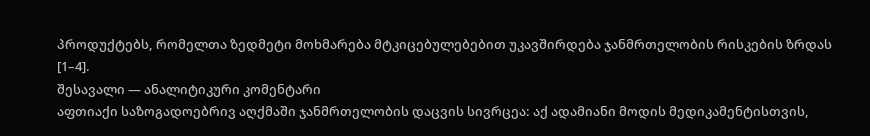პროდუქტებს, რომელთა ზედმეტი მოხმარება მტკიცებულებებით უკავშირდება ჯანმრთელობის რისკების ზრდას [1–4].
შესავალი — ანალიტიკური კომენტარი
აფთიაქი საზოგადოებრივ აღქმაში ჯანმრთელობის დაცვის სივრცეა: აქ ადამიანი მოდის მედიკამენტისთვის,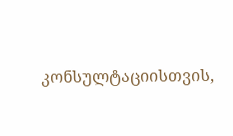კონსულტაციისთვის,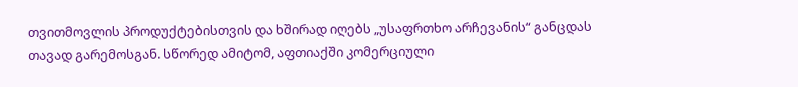თვითმოვლის პროდუქტებისთვის და ხშირად იღებს „უსაფრთხო არჩევანის“ განცდას თავად გარემოსგან. სწორედ ამიტომ, აფთიაქში კომერციული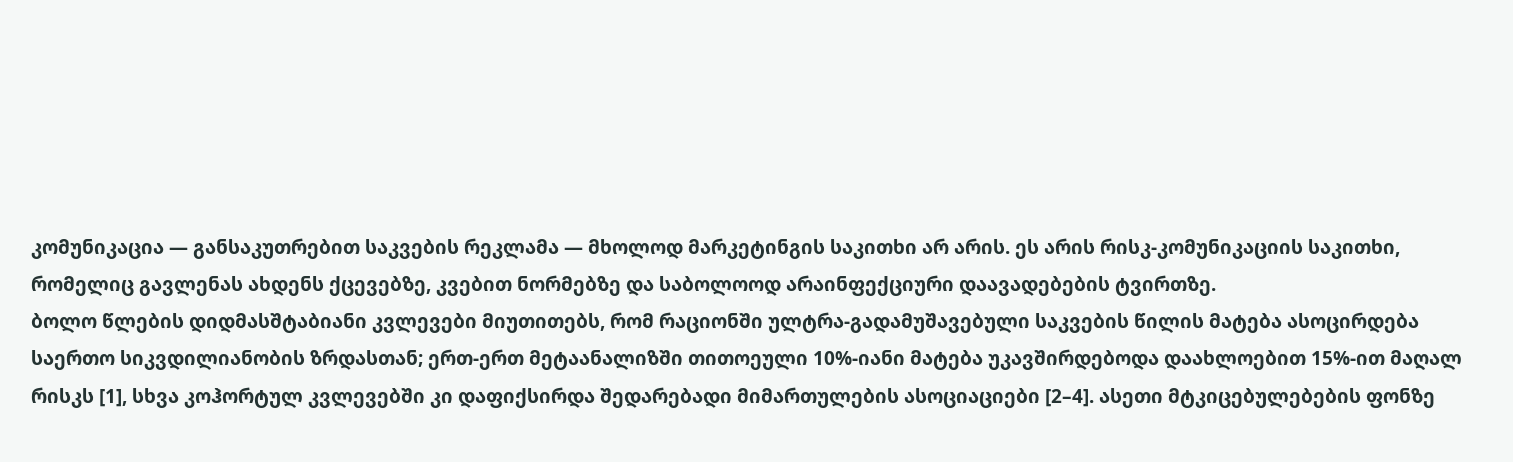კომუნიკაცია — განსაკუთრებით საკვების რეკლამა — მხოლოდ მარკეტინგის საკითხი არ არის. ეს არის რისკ-კომუნიკაციის საკითხი, რომელიც გავლენას ახდენს ქცევებზე, კვებით ნორმებზე და საბოლოოდ არაინფექციური დაავადებების ტვირთზე.
ბოლო წლების დიდმასშტაბიანი კვლევები მიუთითებს, რომ რაციონში ულტრა-გადამუშავებული საკვების წილის მატება ასოცირდება საერთო სიკვდილიანობის ზრდასთან; ერთ-ერთ მეტაანალიზში თითოეული 10%-იანი მატება უკავშირდებოდა დაახლოებით 15%-ით მაღალ რისკს [1], სხვა კოჰორტულ კვლევებში კი დაფიქსირდა შედარებადი მიმართულების ასოციაციები [2–4]. ასეთი მტკიცებულებების ფონზე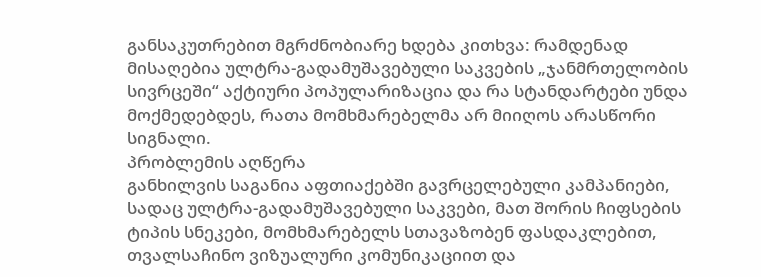განსაკუთრებით მგრძნობიარე ხდება კითხვა: რამდენად მისაღებია ულტრა-გადამუშავებული საკვების „ჯანმრთელობის სივრცეში“ აქტიური პოპულარიზაცია და რა სტანდარტები უნდა მოქმედებდეს, რათა მომხმარებელმა არ მიიღოს არასწორი სიგნალი.
პრობლემის აღწერა
განხილვის საგანია აფთიაქებში გავრცელებული კამპანიები, სადაც ულტრა-გადამუშავებული საკვები, მათ შორის ჩიფსების ტიპის სნეკები, მომხმარებელს სთავაზობენ ფასდაკლებით, თვალსაჩინო ვიზუალური კომუნიკაციით და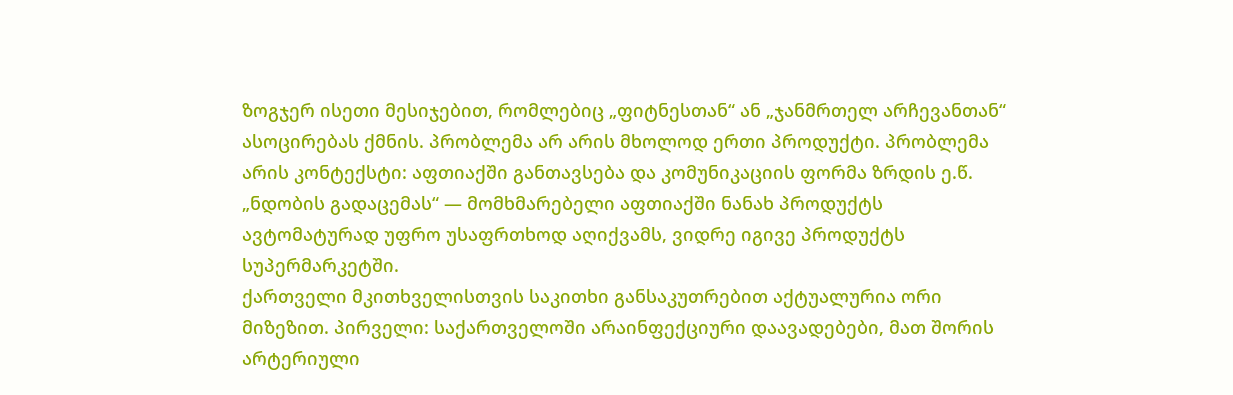ზოგჯერ ისეთი მესიჯებით, რომლებიც „ფიტნესთან“ ან „ჯანმრთელ არჩევანთან“ ასოცირებას ქმნის. პრობლემა არ არის მხოლოდ ერთი პროდუქტი. პრობლემა არის კონტექსტი: აფთიაქში განთავსება და კომუნიკაციის ფორმა ზრდის ე.წ. „ნდობის გადაცემას“ — მომხმარებელი აფთიაქში ნანახ პროდუქტს ავტომატურად უფრო უსაფრთხოდ აღიქვამს, ვიდრე იგივე პროდუქტს სუპერმარკეტში.
ქართველი მკითხველისთვის საკითხი განსაკუთრებით აქტუალურია ორი მიზეზით. პირველი: საქართველოში არაინფექციური დაავადებები, მათ შორის არტერიული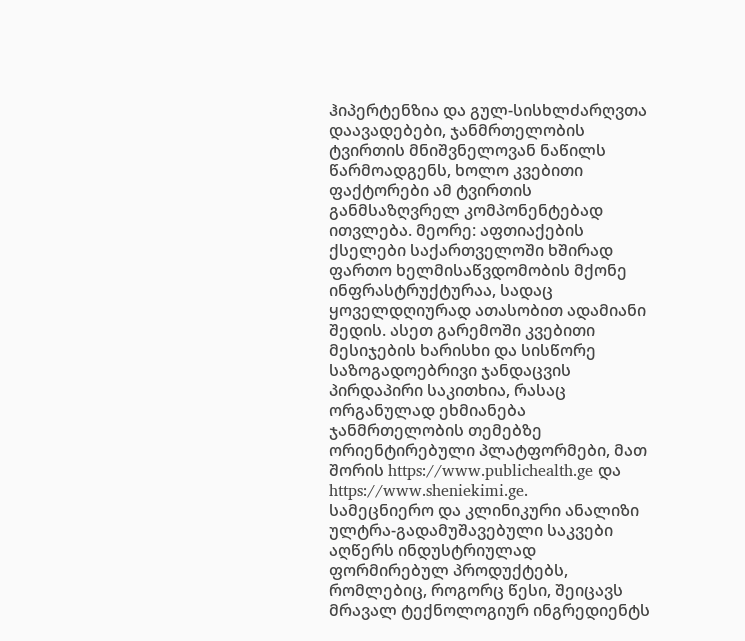ჰიპერტენზია და გულ-სისხლძარღვთა დაავადებები, ჯანმრთელობის ტვირთის მნიშვნელოვან ნაწილს წარმოადგენს, ხოლო კვებითი ფაქტორები ამ ტვირთის განმსაზღვრელ კომპონენტებად ითვლება. მეორე: აფთიაქების ქსელები საქართველოში ხშირად ფართო ხელმისაწვდომობის მქონე ინფრასტრუქტურაა, სადაც ყოველდღიურად ათასობით ადამიანი შედის. ასეთ გარემოში კვებითი მესიჯების ხარისხი და სისწორე საზოგადოებრივი ჯანდაცვის პირდაპირი საკითხია, რასაც ორგანულად ეხმიანება ჯანმრთელობის თემებზე ორიენტირებული პლატფორმები, მათ შორის https://www.publichealth.ge და https://www.sheniekimi.ge.
სამეცნიერო და კლინიკური ანალიზი
ულტრა-გადამუშავებული საკვები აღწერს ინდუსტრიულად ფორმირებულ პროდუქტებს, რომლებიც, როგორც წესი, შეიცავს მრავალ ტექნოლოგიურ ინგრედიენტს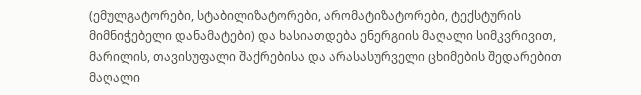(ემულგატორები, სტაბილიზატორები, არომატიზატორები, ტექსტურის მიმნიჭებელი დანამატები) და ხასიათდება ენერგიის მაღალი სიმკვრივით, მარილის, თავისუფალი შაქრებისა და არასასურველი ცხიმების შედარებით მაღალი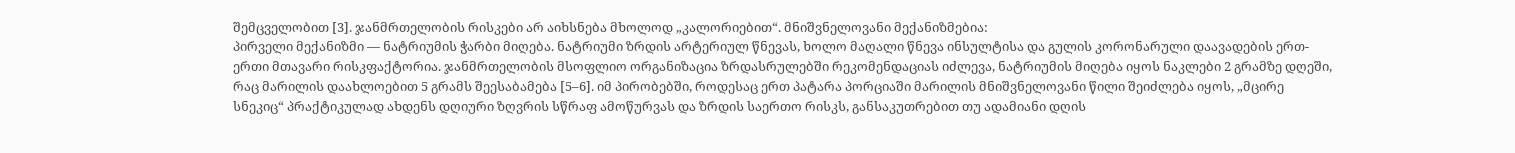შემცველობით [3]. ჯანმრთელობის რისკები არ აიხსნება მხოლოდ „კალორიებით“. მნიშვნელოვანი მექანიზმებია:
პირველი მექანიზმი — ნატრიუმის ჭარბი მიღება. ნატრიუმი ზრდის არტერიულ წნევას, ხოლო მაღალი წნევა ინსულტისა და გულის კორონარული დაავადების ერთ-ერთი მთავარი რისკფაქტორია. ჯანმრთელობის მსოფლიო ორგანიზაცია ზრდასრულებში რეკომენდაციას იძლევა, ნატრიუმის მიღება იყოს ნაკლები 2 გრამზე დღეში, რაც მარილის დაახლოებით 5 გრამს შეესაბამება [5–6]. იმ პირობებში, როდესაც ერთ პატარა პორციაში მარილის მნიშვნელოვანი წილი შეიძლება იყოს, „მცირე სნეკიც“ პრაქტიკულად ახდენს დღიური ზღვრის სწრაფ ამოწურვას და ზრდის საერთო რისკს, განსაკუთრებით თუ ადამიანი დღის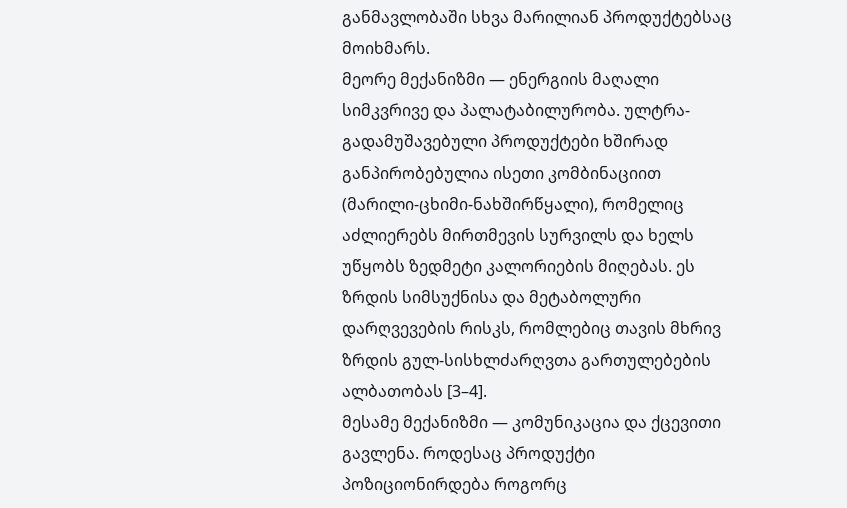განმავლობაში სხვა მარილიან პროდუქტებსაც მოიხმარს.
მეორე მექანიზმი — ენერგიის მაღალი სიმკვრივე და პალატაბილურობა. ულტრა-გადამუშავებული პროდუქტები ხშირად განპირობებულია ისეთი კომბინაციით (მარილი-ცხიმი-ნახშირწყალი), რომელიც აძლიერებს მირთმევის სურვილს და ხელს უწყობს ზედმეტი კალორიების მიღებას. ეს ზრდის სიმსუქნისა და მეტაბოლური დარღვევების რისკს, რომლებიც თავის მხრივ ზრდის გულ-სისხლძარღვთა გართულებების ალბათობას [3–4].
მესამე მექანიზმი — კომუნიკაცია და ქცევითი გავლენა. როდესაც პროდუქტი პოზიციონირდება როგორც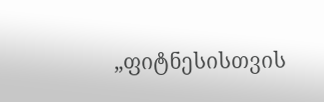„ფიტნესისთვის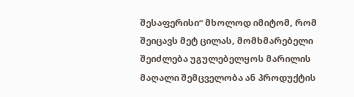შესაფერისი“ მხოლოდ იმიტომ, რომ შეიცავს მეტ ცილას, მომხმარებელი შეიძლება უგულებელყოს მარილის მაღალი შემცველობა ან პროდუქტის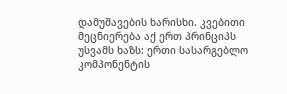დამუშავების ხარისხი. კვებითი მეცნიერება აქ ერთ პრინციპს უსვამს ხაზს: ერთი სასარგებლო კომპონენტის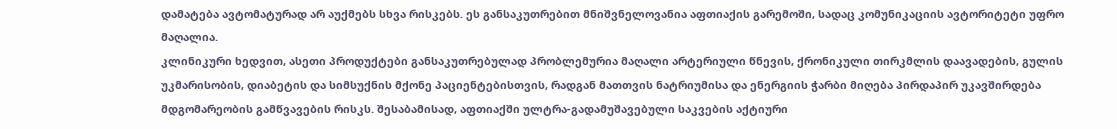დამატება ავტომატურად არ აუქმებს სხვა რისკებს. ეს განსაკუთრებით მნიშვნელოვანია აფთიაქის გარემოში, სადაც კომუნიკაციის ავტორიტეტი უფრო მაღალია.
კლინიკური ხედვით, ასეთი პროდუქტები განსაკუთრებულად პრობლემურია მაღალი არტერიული წნევის, ქრონიკული თირკმლის დაავადების, გულის უკმარისობის, დიაბეტის და სიმსუქნის მქონე პაციენტებისთვის, რადგან მათთვის ნატრიუმისა და ენერგიის ჭარბი მიღება პირდაპირ უკავშირდება მდგომარეობის გამწვავების რისკს. შესაბამისად, აფთიაქში ულტრა-გადამუშავებული საკვების აქტიური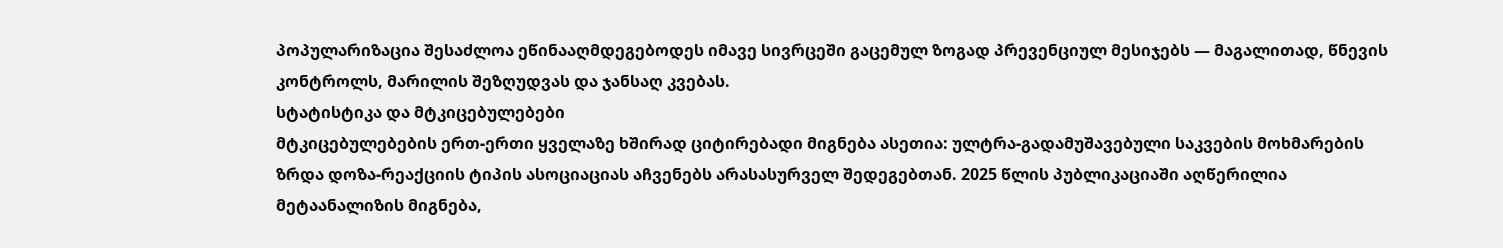პოპულარიზაცია შესაძლოა ეწინააღმდეგებოდეს იმავე სივრცეში გაცემულ ზოგად პრევენციულ მესიჯებს — მაგალითად, წნევის კონტროლს, მარილის შეზღუდვას და ჯანსაღ კვებას.
სტატისტიკა და მტკიცებულებები
მტკიცებულებების ერთ-ერთი ყველაზე ხშირად ციტირებადი მიგნება ასეთია: ულტრა-გადამუშავებული საკვების მოხმარების ზრდა დოზა-რეაქციის ტიპის ასოციაციას აჩვენებს არასასურველ შედეგებთან. 2025 წლის პუბლიკაციაში აღწერილია მეტაანალიზის მიგნება,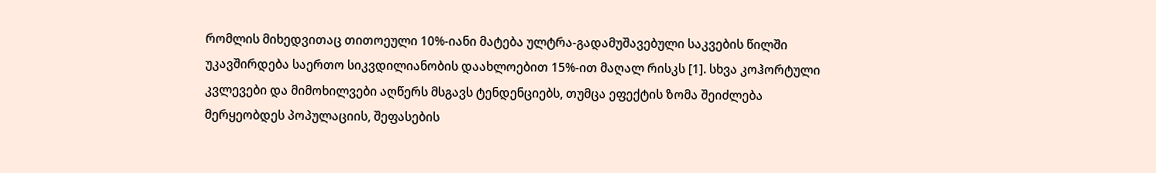რომლის მიხედვითაც თითოეული 10%-იანი მატება ულტრა-გადამუშავებული საკვების წილში უკავშირდება საერთო სიკვდილიანობის დაახლოებით 15%-ით მაღალ რისკს [1]. სხვა კოჰორტული კვლევები და მიმოხილვები აღწერს მსგავს ტენდენციებს, თუმცა ეფექტის ზომა შეიძლება მერყეობდეს პოპულაციის, შეფასების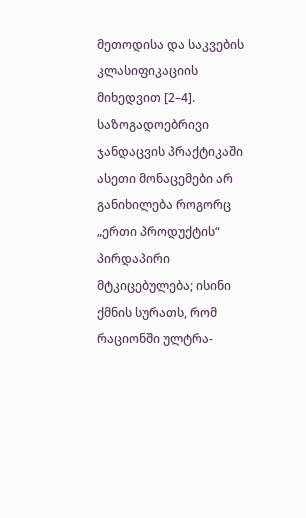მეთოდისა და საკვების კლასიფიკაციის მიხედვით [2–4]. საზოგადოებრივი ჯანდაცვის პრაქტიკაში ასეთი მონაცემები არ განიხილება როგორც „ერთი პროდუქტის“ პირდაპირი მტკიცებულება; ისინი ქმნის სურათს, რომ რაციონში ულტრა-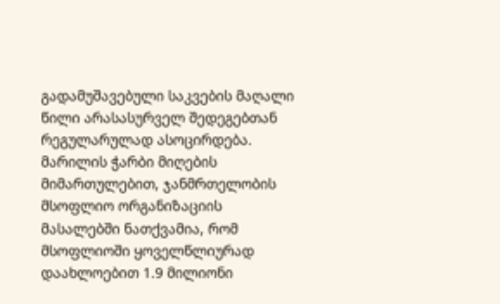გადამუშავებული საკვების მაღალი წილი არასასურველ შედეგებთან რეგულარულად ასოცირდება.
მარილის ჭარბი მიღების მიმართულებით, ჯანმრთელობის მსოფლიო ორგანიზაციის მასალებში ნათქვამია, რომ მსოფლიოში ყოველწლიურად დაახლოებით 1.9 მილიონი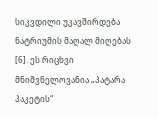სიკვდილი უკავშირდება ნატრიუმის მაღალ მიღებას [6]. ეს რიცხვი მნიშვნელოვანია „პატარა პაკეტის“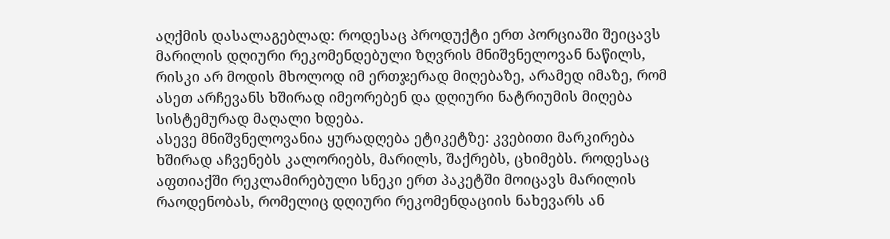აღქმის დასალაგებლად: როდესაც პროდუქტი ერთ პორციაში შეიცავს მარილის დღიური რეკომენდებული ზღვრის მნიშვნელოვან ნაწილს, რისკი არ მოდის მხოლოდ იმ ერთჯერად მიღებაზე, არამედ იმაზე, რომ ასეთ არჩევანს ხშირად იმეორებენ და დღიური ნატრიუმის მიღება სისტემურად მაღალი ხდება.
ასევე მნიშვნელოვანია ყურადღება ეტიკეტზე: კვებითი მარკირება ხშირად აჩვენებს კალორიებს, მარილს, შაქრებს, ცხიმებს. როდესაც აფთიაქში რეკლამირებული სნეკი ერთ პაკეტში მოიცავს მარილის რაოდენობას, რომელიც დღიური რეკომენდაციის ნახევარს ან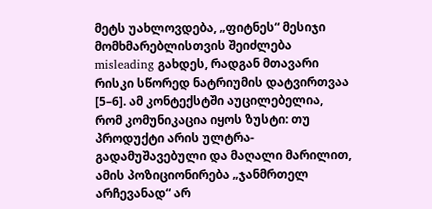მეტს უახლოვდება, „ფიტნეს“ მესიჯი მომხმარებლისთვის შეიძლება misleading გახდეს, რადგან მთავარი რისკი სწორედ ნატრიუმის დატვირთვაა [5–6]. ამ კონტექსტში აუცილებელია, რომ კომუნიკაცია იყოს ზუსტი: თუ პროდუქტი არის ულტრა-გადამუშავებული და მაღალი მარილით, ამის პოზიციონირება „ჯანმრთელ არჩევანად“ არ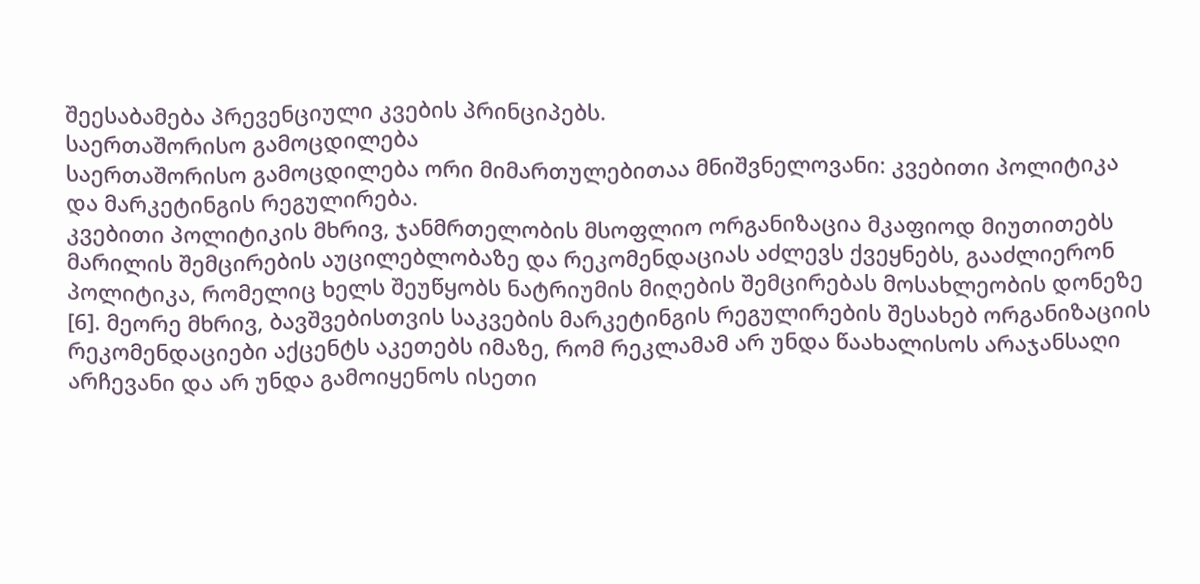შეესაბამება პრევენციული კვების პრინციპებს.
საერთაშორისო გამოცდილება
საერთაშორისო გამოცდილება ორი მიმართულებითაა მნიშვნელოვანი: კვებითი პოლიტიკა და მარკეტინგის რეგულირება.
კვებითი პოლიტიკის მხრივ, ჯანმრთელობის მსოფლიო ორგანიზაცია მკაფიოდ მიუთითებს მარილის შემცირების აუცილებლობაზე და რეკომენდაციას აძლევს ქვეყნებს, გააძლიერონ პოლიტიკა, რომელიც ხელს შეუწყობს ნატრიუმის მიღების შემცირებას მოსახლეობის დონეზე [6]. მეორე მხრივ, ბავშვებისთვის საკვების მარკეტინგის რეგულირების შესახებ ორგანიზაციის რეკომენდაციები აქცენტს აკეთებს იმაზე, რომ რეკლამამ არ უნდა წაახალისოს არაჯანსაღი არჩევანი და არ უნდა გამოიყენოს ისეთი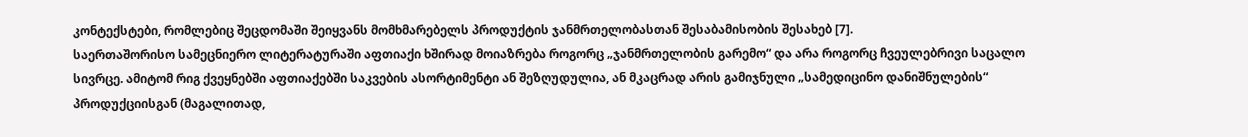კონტექსტები, რომლებიც შეცდომაში შეიყვანს მომხმარებელს პროდუქტის ჯანმრთელობასთან შესაბამისობის შესახებ [7].
საერთაშორისო სამეცნიერო ლიტერატურაში აფთიაქი ხშირად მოიაზრება როგორც „ჯანმრთელობის გარემო“ და არა როგორც ჩვეულებრივი საცალო სივრცე. ამიტომ რიგ ქვეყნებში აფთიაქებში საკვების ასორტიმენტი ან შეზღუდულია, ან მკაცრად არის გამიჯნული „სამედიცინო დანიშნულების“ პროდუქციისგან (მაგალითად,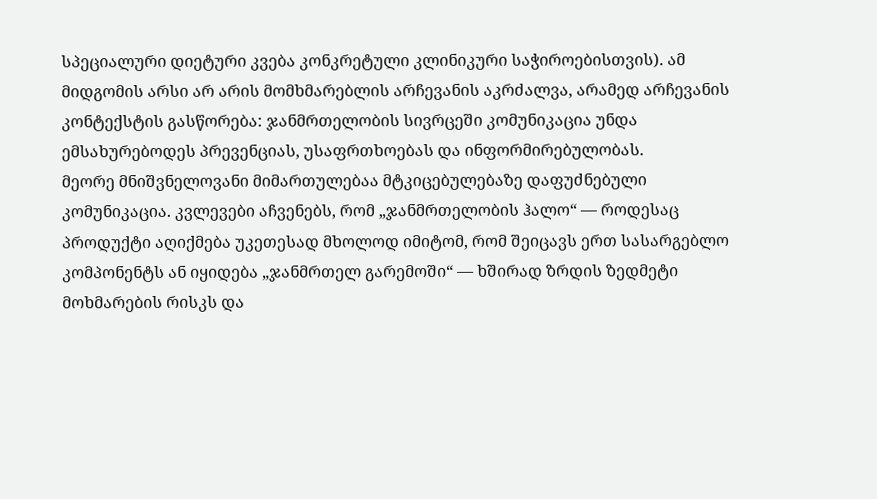სპეციალური დიეტური კვება კონკრეტული კლინიკური საჭიროებისთვის). ამ მიდგომის არსი არ არის მომხმარებლის არჩევანის აკრძალვა, არამედ არჩევანის კონტექსტის გასწორება: ჯანმრთელობის სივრცეში კომუნიკაცია უნდა ემსახურებოდეს პრევენციას, უსაფრთხოებას და ინფორმირებულობას.
მეორე მნიშვნელოვანი მიმართულებაა მტკიცებულებაზე დაფუძნებული კომუნიკაცია. კვლევები აჩვენებს, რომ „ჯანმრთელობის ჰალო“ — როდესაც პროდუქტი აღიქმება უკეთესად მხოლოდ იმიტომ, რომ შეიცავს ერთ სასარგებლო კომპონენტს ან იყიდება „ჯანმრთელ გარემოში“ — ხშირად ზრდის ზედმეტი მოხმარების რისკს და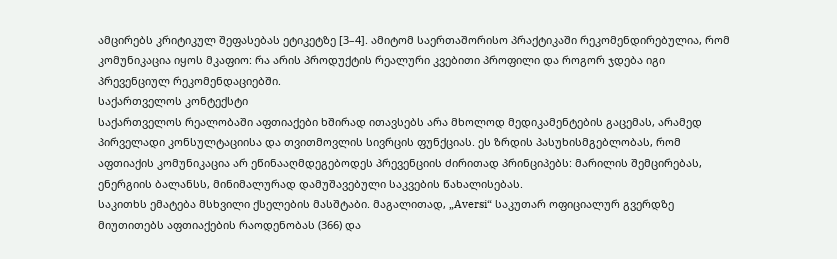ამცირებს კრიტიკულ შეფასებას ეტიკეტზე [3–4]. ამიტომ საერთაშორისო პრაქტიკაში რეკომენდირებულია, რომ კომუნიკაცია იყოს მკაფიო: რა არის პროდუქტის რეალური კვებითი პროფილი და როგორ ჯდება იგი პრევენციულ რეკომენდაციებში.
საქართველოს კონტექსტი
საქართველოს რეალობაში აფთიაქები ხშირად ითავსებს არა მხოლოდ მედიკამენტების გაცემას, არამედ პირველადი კონსულტაციისა და თვითმოვლის სივრცის ფუნქციას. ეს ზრდის პასუხისმგებლობას, რომ აფთიაქის კომუნიკაცია არ ეწინააღმდეგებოდეს პრევენციის ძირითად პრინციპებს: მარილის შემცირებას, ენერგიის ბალანსს, მინიმალურად დამუშავებული საკვების წახალისებას.
საკითხს ემატება მსხვილი ქსელების მასშტაბი. მაგალითად, „Aversi“ საკუთარ ოფიციალურ გვერდზე მიუთითებს აფთიაქების რაოდენობას (366) და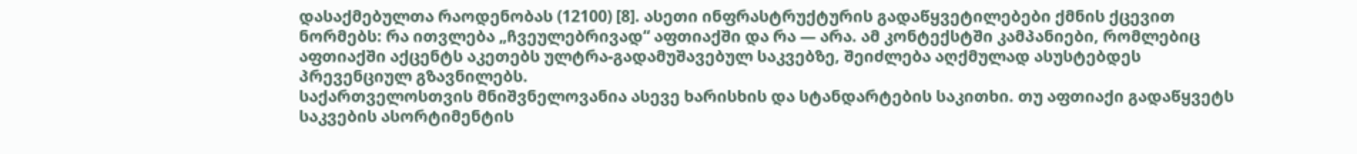დასაქმებულთა რაოდენობას (12100) [8]. ასეთი ინფრასტრუქტურის გადაწყვეტილებები ქმნის ქცევით ნორმებს: რა ითვლება „ჩვეულებრივად“ აფთიაქში და რა — არა. ამ კონტექსტში კამპანიები, რომლებიც აფთიაქში აქცენტს აკეთებს ულტრა-გადამუშავებულ საკვებზე, შეიძლება აღქმულად ასუსტებდეს პრევენციულ გზავნილებს.
საქართველოსთვის მნიშვნელოვანია ასევე ხარისხის და სტანდარტების საკითხი. თუ აფთიაქი გადაწყვეტს საკვების ასორტიმენტის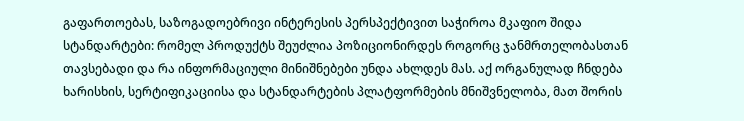გაფართოებას, საზოგადოებრივი ინტერესის პერსპექტივით საჭიროა მკაფიო შიდა სტანდარტები: რომელ პროდუქტს შეუძლია პოზიციონირდეს როგორც ჯანმრთელობასთან თავსებადი და რა ინფორმაციული მინიშნებები უნდა ახლდეს მას. აქ ორგანულად ჩნდება ხარისხის, სერტიფიკაციისა და სტანდარტების პლატფორმების მნიშვნელობა, მათ შორის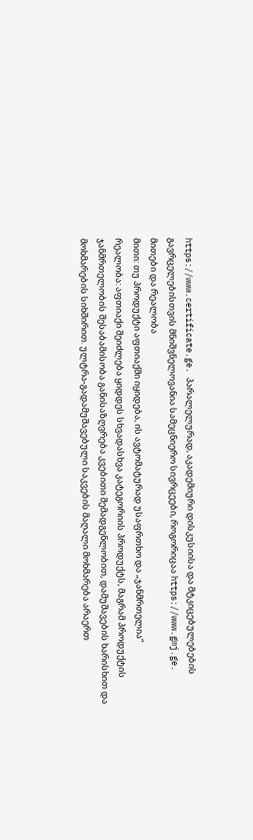https://www.certificate.ge. პარალელურად, აკადემიური დისკუსიისა და მტკიცებულებების გავრცელებისთვის მნიშვნელოვანია სამეცნიერო სივრცეები, როგორიცაა https://www.gmj.ge.
მითები და რეალობა
მითი: თუ პროდუქტი აფთიაქში იყიდება, ის ავტომატურად უსაფრთხო და „ჯანმრთელია“
რეალობა: აფთიაქი შეიძლება ყიდდეს სხვადასხვა კატეგორიის პროდუქტს, მაგრამ პროდუქტის ჯანმრთელობის შესაბამისობა განისაზღვრება კვებითი შემადგენლობით, დამუშავების ხარისხით და მოხმარების სიხშირით. ულტრა-გადამუშავებული საკვების მაღალი მოხმარება არაერთ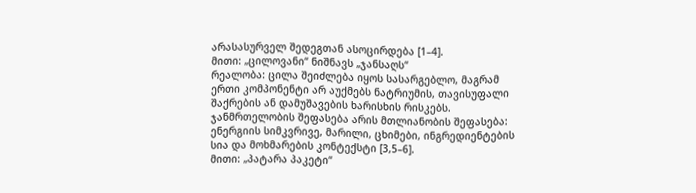არასასურველ შედეგთან ასოცირდება [1–4].
მითი: „ცილოვანი“ ნიშნავს „ჯანსაღს“
რეალობა: ცილა შეიძლება იყოს სასარგებლო, მაგრამ ერთი კომპონენტი არ აუქმებს ნატრიუმის, თავისუფალი შაქრების ან დამუშავების ხარისხის რისკებს. ჯანმრთელობის შეფასება არის მთლიანობის შეფასება: ენერგიის სიმკვრივე, მარილი, ცხიმები, ინგრედიენტების სია და მოხმარების კონტექსტი [3,5–6].
მითი: „პატარა პაკეტი“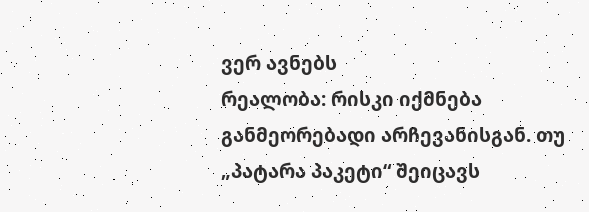ვერ ავნებს
რეალობა: რისკი იქმნება განმეორებადი არჩევანისგან. თუ „პატარა პაკეტი“ შეიცავს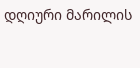დღიური მარილის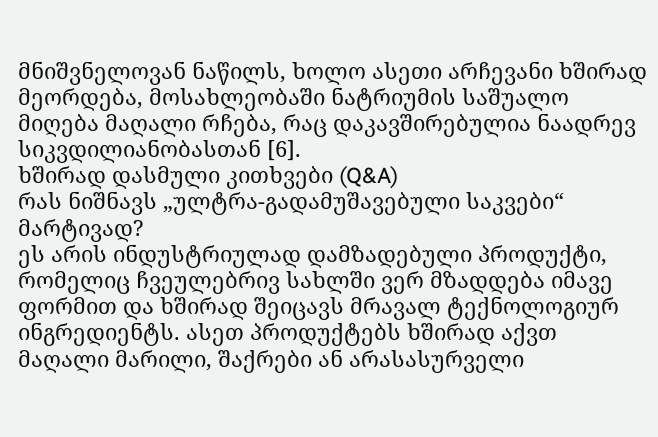მნიშვნელოვან ნაწილს, ხოლო ასეთი არჩევანი ხშირად მეორდება, მოსახლეობაში ნატრიუმის საშუალო მიღება მაღალი რჩება, რაც დაკავშირებულია ნაადრევ სიკვდილიანობასთან [6].
ხშირად დასმული კითხვები (Q&A)
რას ნიშნავს „ულტრა-გადამუშავებული საკვები“ მარტივად?
ეს არის ინდუსტრიულად დამზადებული პროდუქტი, რომელიც ჩვეულებრივ სახლში ვერ მზადდება იმავე ფორმით და ხშირად შეიცავს მრავალ ტექნოლოგიურ ინგრედიენტს. ასეთ პროდუქტებს ხშირად აქვთ მაღალი მარილი, შაქრები ან არასასურველი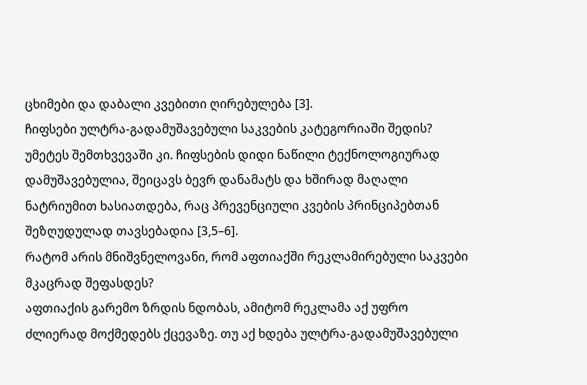ცხიმები და დაბალი კვებითი ღირებულება [3].
ჩიფსები ულტრა-გადამუშავებული საკვების კატეგორიაში შედის?
უმეტეს შემთხვევაში კი. ჩიფსების დიდი ნაწილი ტექნოლოგიურად დამუშავებულია, შეიცავს ბევრ დანამატს და ხშირად მაღალი ნატრიუმით ხასიათდება, რაც პრევენციული კვების პრინციპებთან შეზღუდულად თავსებადია [3,5–6].
რატომ არის მნიშვნელოვანი, რომ აფთიაქში რეკლამირებული საკვები მკაცრად შეფასდეს?
აფთიაქის გარემო ზრდის ნდობას, ამიტომ რეკლამა აქ უფრო ძლიერად მოქმედებს ქცევაზე. თუ აქ ხდება ულტრა-გადამუშავებული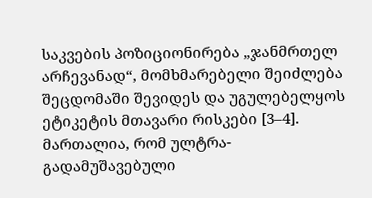საკვების პოზიციონირება „ჯანმრთელ არჩევანად“, მომხმარებელი შეიძლება შეცდომაში შევიდეს და უგულებელყოს ეტიკეტის მთავარი რისკები [3–4].
მართალია, რომ ულტრა-გადამუშავებული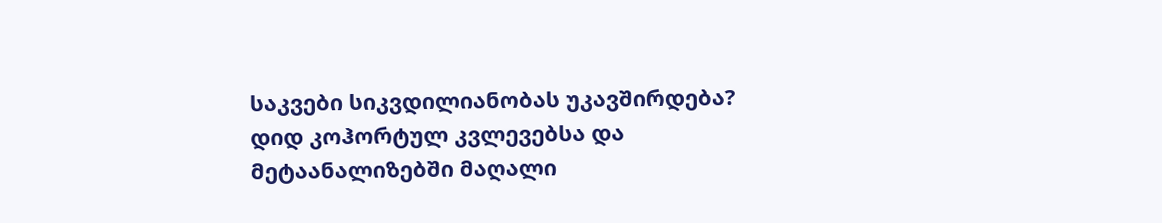საკვები სიკვდილიანობას უკავშირდება?
დიდ კოჰორტულ კვლევებსა და მეტაანალიზებში მაღალი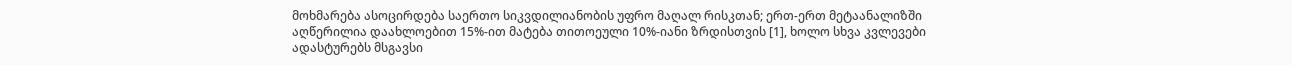მოხმარება ასოცირდება საერთო სიკვდილიანობის უფრო მაღალ რისკთან; ერთ-ერთ მეტაანალიზში აღწერილია დაახლოებით 15%-ით მატება თითოეული 10%-იანი ზრდისთვის [1], ხოლო სხვა კვლევები ადასტურებს მსგავსი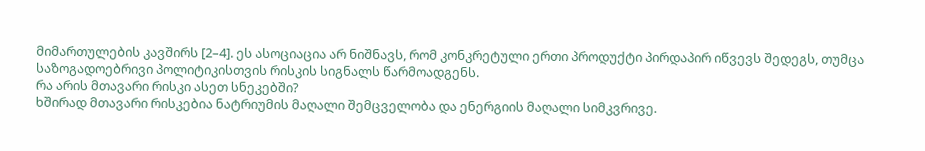მიმართულების კავშირს [2–4]. ეს ასოციაცია არ ნიშნავს, რომ კონკრეტული ერთი პროდუქტი პირდაპირ იწვევს შედეგს, თუმცა საზოგადოებრივი პოლიტიკისთვის რისკის სიგნალს წარმოადგენს.
რა არის მთავარი რისკი ასეთ სნეკებში?
ხშირად მთავარი რისკებია ნატრიუმის მაღალი შემცველობა და ენერგიის მაღალი სიმკვრივე.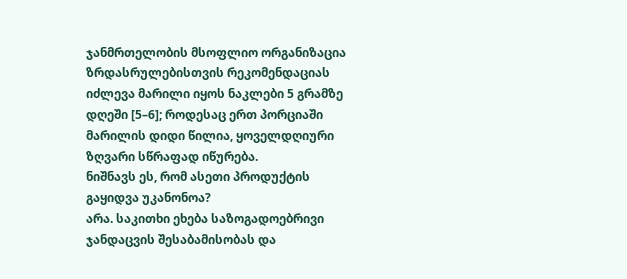ჯანმრთელობის მსოფლიო ორგანიზაცია ზრდასრულებისთვის რეკომენდაციას იძლევა მარილი იყოს ნაკლები 5 გრამზე დღეში [5–6]; როდესაც ერთ პორციაში მარილის დიდი წილია, ყოველდღიური ზღვარი სწრაფად იწურება.
ნიშნავს ეს, რომ ასეთი პროდუქტის გაყიდვა უკანონოა?
არა. საკითხი ეხება საზოგადოებრივი ჯანდაცვის შესაბამისობას და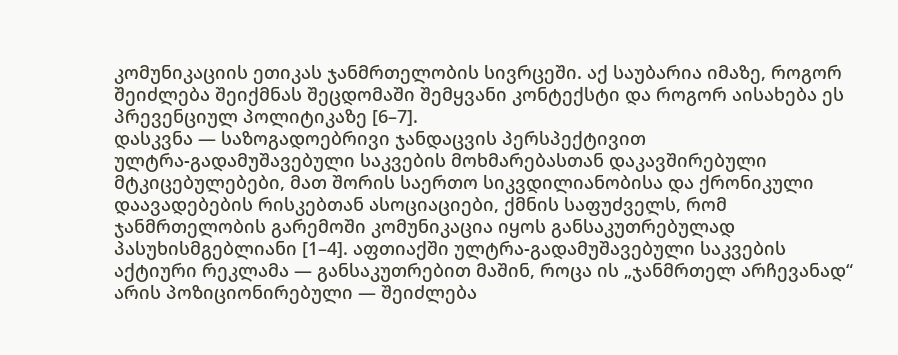კომუნიკაციის ეთიკას ჯანმრთელობის სივრცეში. აქ საუბარია იმაზე, როგორ შეიძლება შეიქმნას შეცდომაში შემყვანი კონტექსტი და როგორ აისახება ეს პრევენციულ პოლიტიკაზე [6–7].
დასკვნა — საზოგადოებრივი ჯანდაცვის პერსპექტივით
ულტრა-გადამუშავებული საკვების მოხმარებასთან დაკავშირებული მტკიცებულებები, მათ შორის საერთო სიკვდილიანობისა და ქრონიკული დაავადებების რისკებთან ასოციაციები, ქმნის საფუძველს, რომ ჯანმრთელობის გარემოში კომუნიკაცია იყოს განსაკუთრებულად პასუხისმგებლიანი [1–4]. აფთიაქში ულტრა-გადამუშავებული საკვების აქტიური რეკლამა — განსაკუთრებით მაშინ, როცა ის „ჯანმრთელ არჩევანად“ არის პოზიციონირებული — შეიძლება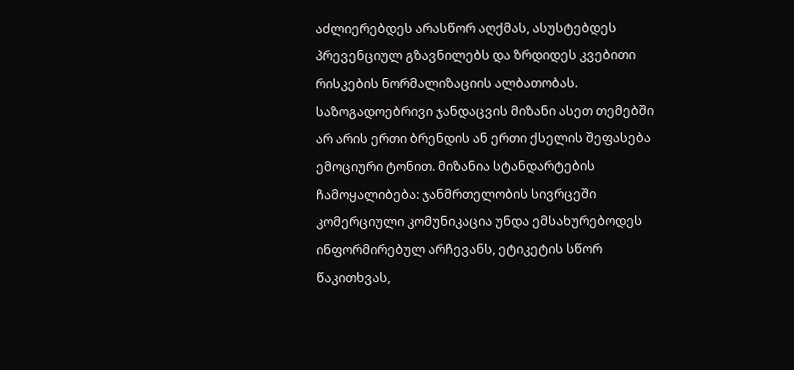აძლიერებდეს არასწორ აღქმას, ასუსტებდეს პრევენციულ გზავნილებს და ზრდიდეს კვებითი რისკების ნორმალიზაციის ალბათობას.
საზოგადოებრივი ჯანდაცვის მიზანი ასეთ თემებში არ არის ერთი ბრენდის ან ერთი ქსელის შეფასება ემოციური ტონით. მიზანია სტანდარტების ჩამოყალიბება: ჯანმრთელობის სივრცეში კომერციული კომუნიკაცია უნდა ემსახურებოდეს ინფორმირებულ არჩევანს, ეტიკეტის სწორ წაკითხვას,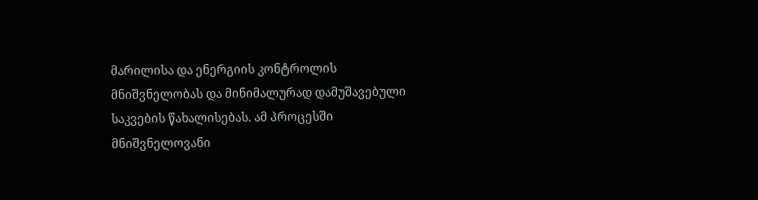მარილისა და ენერგიის კონტროლის მნიშვნელობას და მინიმალურად დამუშავებული საკვების წახალისებას. ამ პროცესში მნიშვნელოვანი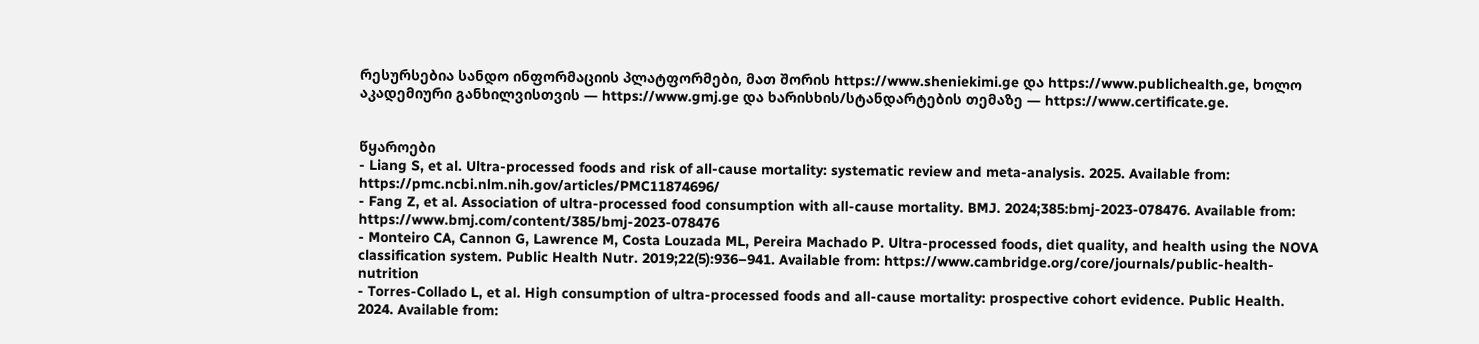რესურსებია სანდო ინფორმაციის პლატფორმები, მათ შორის https://www.sheniekimi.ge და https://www.publichealth.ge, ხოლო აკადემიური განხილვისთვის — https://www.gmj.ge და ხარისხის/სტანდარტების თემაზე — https://www.certificate.ge.


წყაროები
- Liang S, et al. Ultra-processed foods and risk of all-cause mortality: systematic review and meta-analysis. 2025. Available from: https://pmc.ncbi.nlm.nih.gov/articles/PMC11874696/
- Fang Z, et al. Association of ultra-processed food consumption with all-cause mortality. BMJ. 2024;385:bmj-2023-078476. Available from: https://www.bmj.com/content/385/bmj-2023-078476
- Monteiro CA, Cannon G, Lawrence M, Costa Louzada ML, Pereira Machado P. Ultra-processed foods, diet quality, and health using the NOVA classification system. Public Health Nutr. 2019;22(5):936–941. Available from: https://www.cambridge.org/core/journals/public-health-nutrition
- Torres-Collado L, et al. High consumption of ultra-processed foods and all-cause mortality: prospective cohort evidence. Public Health. 2024. Available from: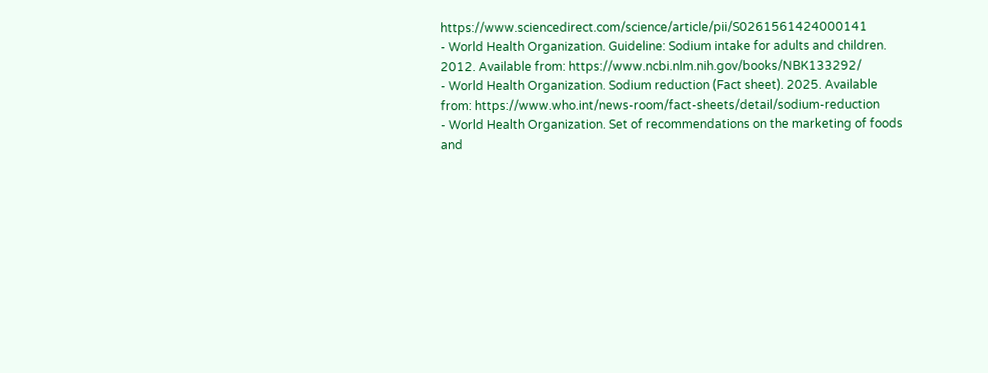https://www.sciencedirect.com/science/article/pii/S0261561424000141
- World Health Organization. Guideline: Sodium intake for adults and children. 2012. Available from: https://www.ncbi.nlm.nih.gov/books/NBK133292/
- World Health Organization. Sodium reduction (Fact sheet). 2025. Available from: https://www.who.int/news-room/fact-sheets/detail/sodium-reduction
- World Health Organization. Set of recommendations on the marketing of foods and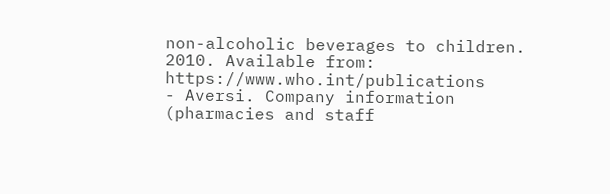non-alcoholic beverages to children. 2010. Available from: https://www.who.int/publications
- Aversi. Company information (pharmacies and staff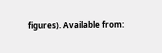figures). Available from: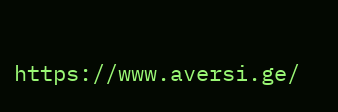https://www.aversi.ge/